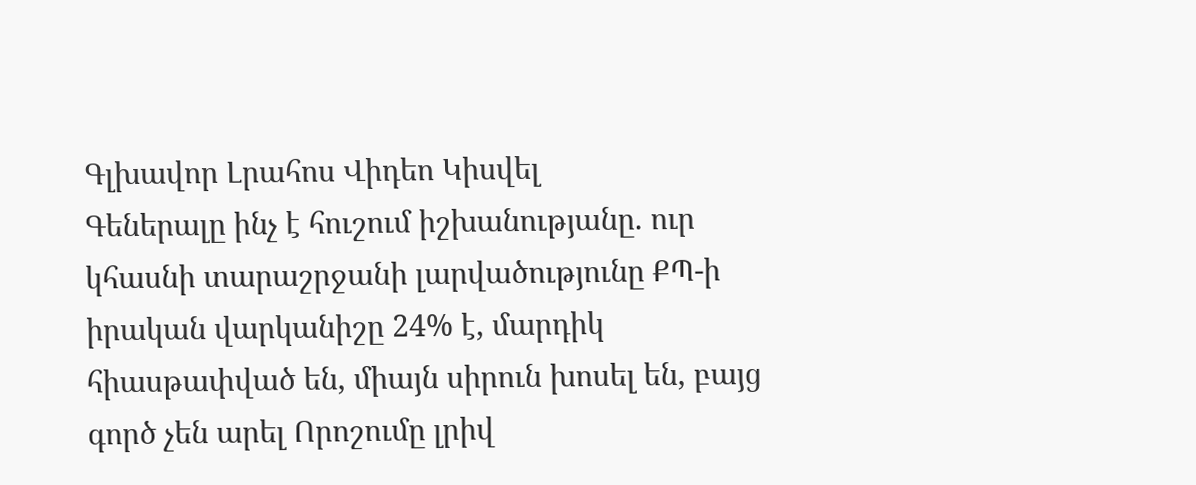Գլխավոր Լրահոս Վիդեո Կիսվել
Գեներալը ինչ է հուշում իշխանությանը. ուր կհասնի տարաշրջանի լարվածությունը ՔՊ-ի իրական վարկանիշը 24% է, մարդիկ հիասթափված են, միայն սիրուն խոսել են, բայց գործ չեն արել Որոշումը լրիվ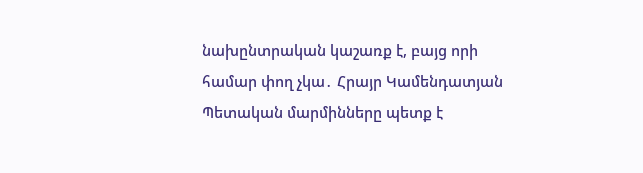նախընտրական կաշառք է, բայց որի համար փող չկա․ Հրայր Կամենդատյան Պետական մարմինները պետք է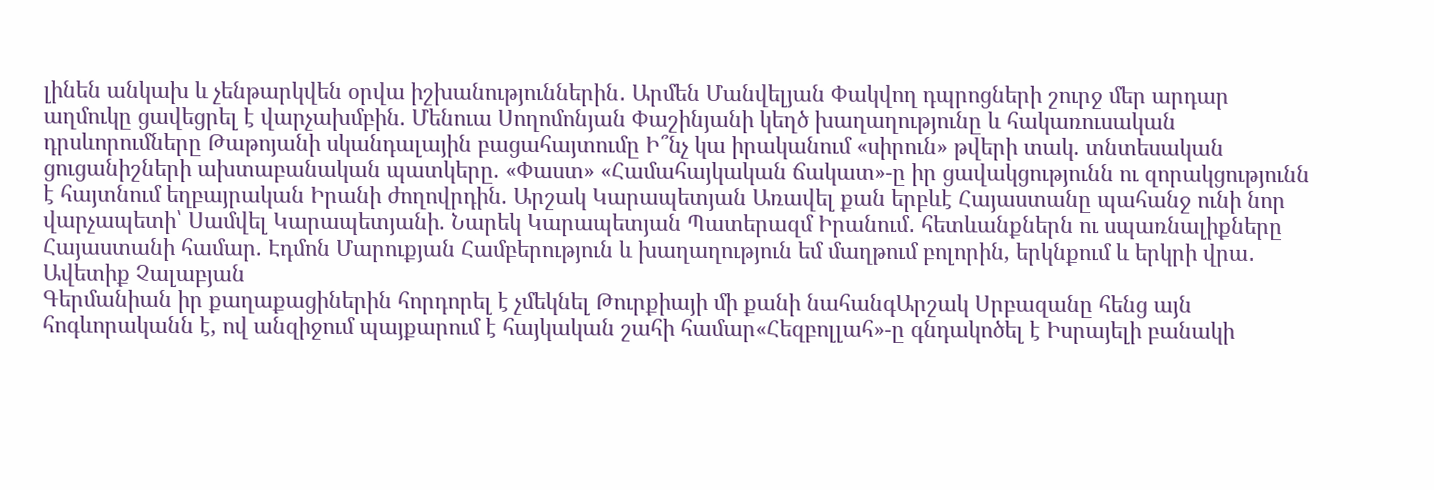լինեն անկախ և չենթարկվեն օրվա իշխանություններին․ Արմեն Մանվելյան Փակվող դպրոցների շուրջ մեր արդար աղմուկը ցավեցրել է վարչախմբին. Մենուա Սողոմոնյան Փաշինյանի կեղծ խաղաղությունը և հակառուսական դրսևորումները Թաթոյանի սկանդալային բացահայտումը Ի՞նչ կա իրականում «սիրուն» թվերի տակ. տնտեսական ցուցանիշների ախտաբանական պատկերը. «Փաստ» «Համահայկական ճակատ»-ը իր ցավակցությունն ու զորակցությունն է հայտնում եղբայրական Իրանի ժողովրդին. Արշակ Կարապետյան Առավել քան երբևէ Հայաստանը պահանջ ունի նոր վարչապետի՝ Սամվել Կարապետյանի. Նարեկ Կարապետյան Պատերազմ Իրանում․ հետևանքներն ու սպառնալիքները Հայաստանի համար. Էդմոն Մարուքյան Համբերություն և խաղաղություն եմ մաղթում բոլորին, երկնքում և երկրի վրա․ Ավետիք Չալաբյան
Գերմանիան իր քաղաքացիներին հորդորել է չմեկնել Թուրքիայի մի քանի նահանգԱրշակ Սրբազանը հենց այն հոգևորականն է, ով անզիջում պայքարում է հայկական շահի համար«Հեզբոլլահ»-ը գնդակոծել է Իսրայելի բանակի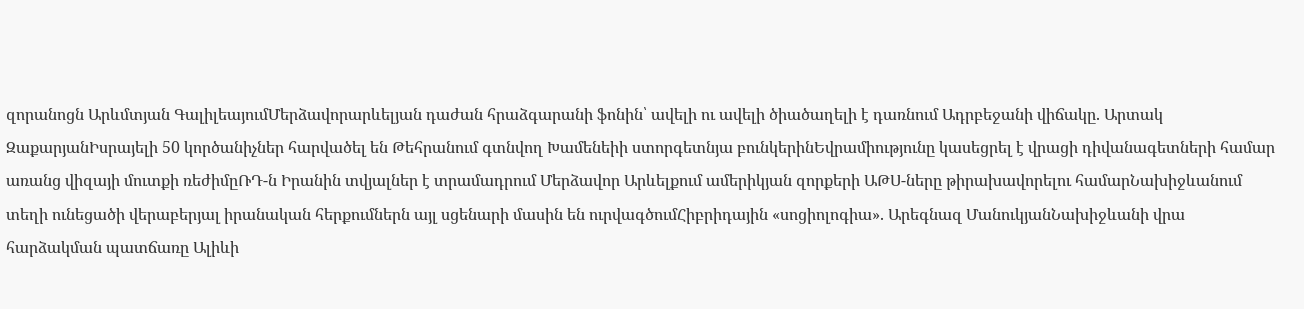զորանոցն Արևմտյան ԳալիլեայումՄերձավորարևելյան դաժան հրաձգարանի ֆոնին՝ ավելի ու ավելի ծիածաղելի է դառնում Ադրբեջանի վիճակը. Արտակ ԶաքարյանԻսրայելի 50 կործանիչներ հարվածել են Թեհրանում գտնվող Խամենեիի ստորգետնյա բունկերինԵվրամիությունը կասեցրել է վրացի դիվանագետների համար առանց վիզայի մուտքի ռեժիմըՌԴ-ն Իրանին տվյալներ է տրամադրում Մերձավոր Արևելքում ամերիկյան զորքերի ԱԹՍ-ները թիրախավորելու համարՆախիջևանում տեղի ունեցածի վերաբերյալ իրանական հերքումներն այլ սցենարի մասին են ուրվագծումՀիբրիդային «սոցիոլոգիա». Արեգնազ ՄանուկյանՆախիջևանի վրա հարձակման պատճառը Ալիևի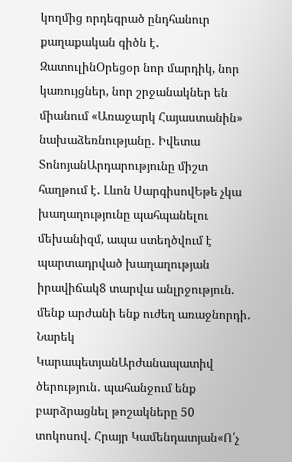կողմից որդեգրած ընդհանուր քաղաքական գիծն է․ ԶատուլինՕրեցօր նոր մարդիկ, նոր կառույցներ, նոր շրջանակներ են միանում «Առաջարկ Հայաստանին» նախաձեռնությանը․ Իվետա ՏոնոյանԱրդարությունը միշտ հաղթում է․ Լևոն ՍարգիսովԵթե չկա խաղաղությունը պահպանելու մեխանիզմ, ապա ստեղծվում է պարտադրված խաղաղության իրավիճակ8 տարվա անլրջություն. մենք արժանի ենք ուժեղ առաջնորդի․ Նարեկ ԿարապետյանԱրժանապատիվ ծերություն․ պահանջում ենք բարձրացնել թոշակները 50 տոկոսով․ Հրայր Կամենդատյան«Ո՛չ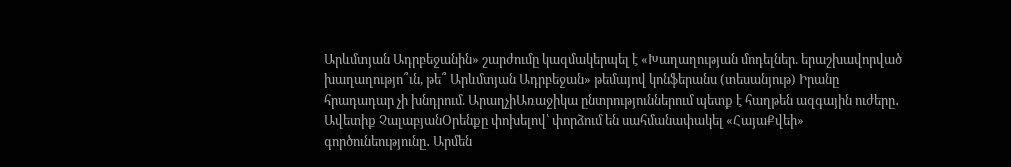Արևմտյան Ադրբեջանին» շարժումը կազմակերպել է «Խաղաղության մոդելներ. երաշխավորված խաղաղությո՞ւն, թե՞ Արևմտյան Ադրբեջան» թեմայով կոնֆերանս (տեսանյութ) Իրանը հրադադար չի խնդրում. ԱրաղչիԱռաջիկա ընտրություններում պետք է հաղթեն ազգային ուժերը․ Ավետիք ՉալաբյանՕրենքը փոխելով՝ փորձում են սահմանափակել «ՀայաՔվեի» գործունեությունը․ Արմեն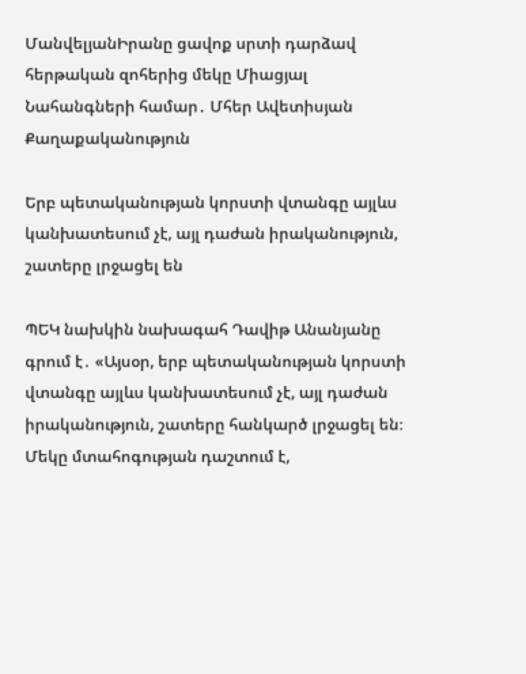ՄանվելյանԻրանը ցավոք սրտի դարձավ հերթական զոհերից մեկը Միացյալ Նահանգների համար․ Մհեր Ավետիսյան
Քաղաքականություն

Երբ պետականության կորստի վտանգը այլևս կանխատեսում չէ, այլ դաժան իրականություն, շատերը լրջացել են

ՊԵԿ նախկին նախագահ Դավիթ Անանյանը գրում է․ «Այսօր, երբ պետականության կորստի վտանգը այլևս կանխատեսում չէ, այլ դաժան իրականություն, շատերը հանկարծ լրջացել են։ Մեկը մտահոգության դաշտում է,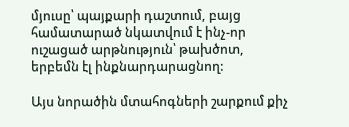մյուսը՝ պայքարի դաշտում, բայց համատարած նկատվում է ինչ-որ ուշացած արթնություն՝ թախծոտ, երբեմն էլ ինքնարդարացնող:

Այս նորածին մտահոգների շարքում քիչ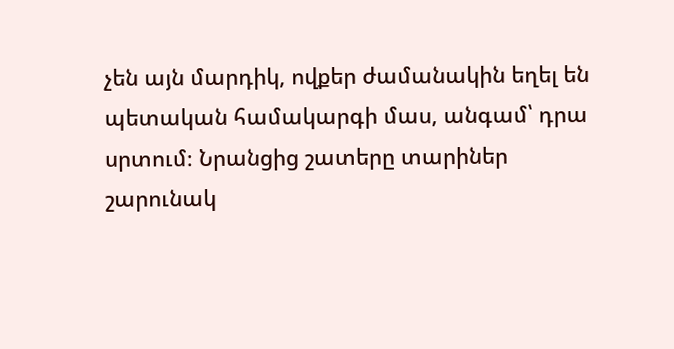չեն այն մարդիկ, ովքեր ժամանակին եղել են պետական համակարգի մաս, անգամ՝ դրա սրտում։ Նրանցից շատերը տարիներ շարունակ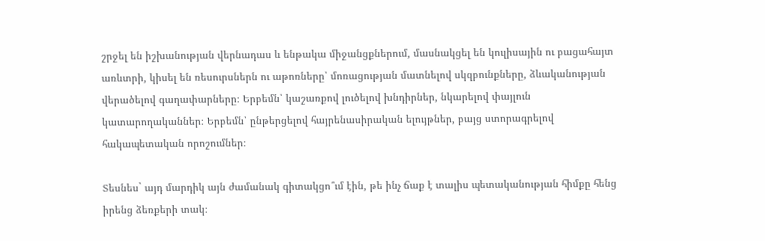շրջել են իշխանության վերնադաս և ենթակա միջանցքներում, մասնակցել են կուլիսային ու բացահայտ առևտրի, կիսել են ռեսուրսներն ու աթոռները՝ մոռացության մատնելով սկզբունքները, ձևականության վերածելով գաղափարները։ Երբեմն՝ կաշառքով լուծելով խնդիրներ, նկարելով փայլուն կատարողականներ։ Երբեմն՝ ընթերցելով հայրենասիրական ելույթներ, բայց ստորագրելով հակապետական որոշումներ։

Տեսնես` այդ մարդիկ այն ժամանակ գիտակցո՞ւմ էին, թե ինչ ճաք է տալիս պետականության հիմքը հենց իրենց ձեռքերի տակ։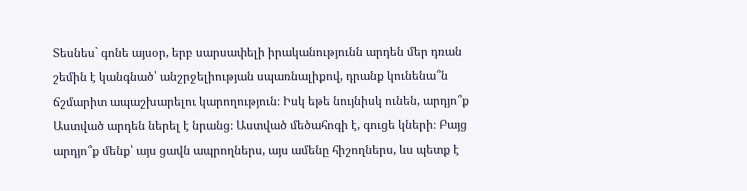Տեսնես` գոնե այսօր, երբ սարսափելի իրականությունն արդեն մեր դռան շեմին է կանգնած՝ անշրջելիության սպառնալիքով, դրանք կունենա՞ն ճշմարիտ ապաշխարելու կարողություն։ Իսկ եթե նույնիսկ ունեն, արդյո՞ք Աստված արդեն ներել է նրանց։ Աստված մեծահոգի է, գուցե կների։ Բայց արդյո՞ք մենք՝ այս ցավն ապրողներս, այս ամենը հիշողներս, ևս պետք է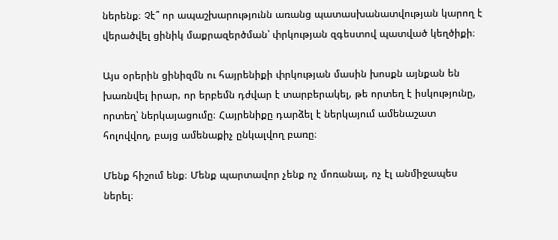ներենք։ Չէ՞ որ ապաշխարությունն առանց պատասխանատվության կարող է վերածվել ցինիկ մաքրազերծման՝ փրկության զգեստով պատված կեղծիքի։

Այս օրերին ցինիզմն ու հայրենիքի փրկության մասին խոսքն այնքան են խառնվել իրար, որ երբեմն դժվար է տարբերակել, թե որտեղ է իսկությունը, որտեղ՝ ներկայացումը։ Հայրենիքը դարձել է ներկայում ամենաշատ հոլովվող, բայց ամենաքիչ ընկալվող բառը։

Մենք հիշում ենք։ Մենք պարտավոր չենք ոչ մոռանալ, ոչ էլ անմիջապես ներել։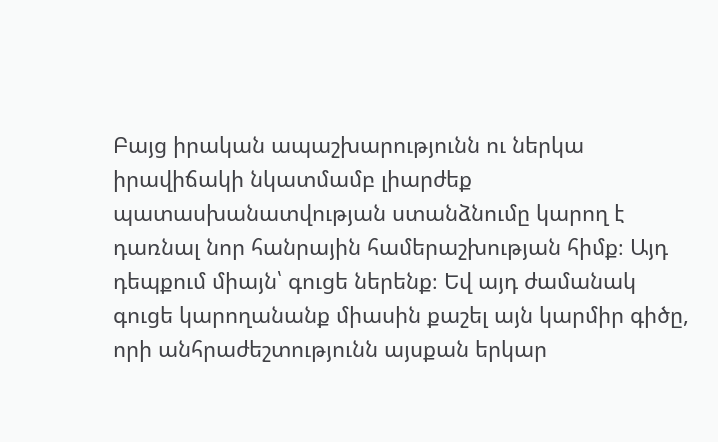Բայց իրական ապաշխարությունն ու ներկա իրավիճակի նկատմամբ լիարժեք պատասխանատվության ստանձնումը կարող է դառնալ նոր հանրային համերաշխության հիմք։ Այդ դեպքում միայն՝ գուցե ներենք։ Եվ այդ ժամանակ գուցե կարողանանք միասին քաշել այն կարմիր գիծը, որի անհրաժեշտությունն այսքան երկար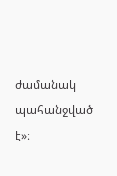ժամանակ պահանջված է»։